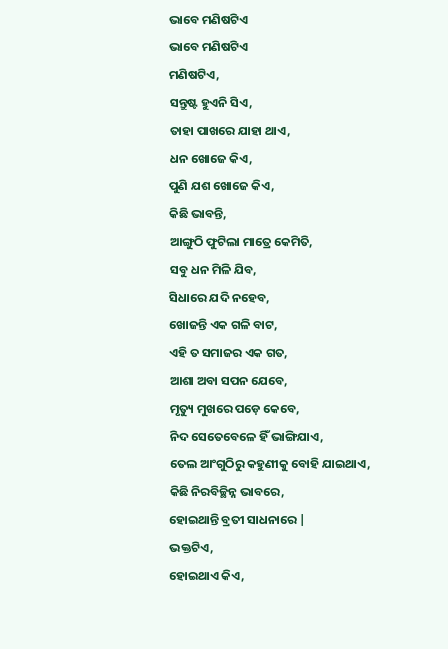ଭାବେ ମଣିଷଟିଏ
ଭାବେ ମଣିଷଟିଏ
ମଣିଷଟିଏ,
ସନ୍ତୁଷ୍ଟ ହୁଏନି ସିଏ,
ତାହା ପାଖରେ ଯାହା ଥାଏ,
ଧନ ଖୋଜେ କିଏ,
ପୁଣି ଯଶ ଖୋଜେ କିଏ,
କିଛି ଭାବନ୍ତି,
ଆଙ୍ଗୁଠି ଫୁଟିଲା ମାତ୍ରେ କେମିତି,
ସବୁ ଧନ ମିଳି ଯିବ,
ସିଧାରେ ଯଦି ନହେବ,
ଖୋଜନ୍ତି ଏକ ଗଳି ବାଟ,
ଏହି ତ ସମାଜର ଏକ ଗତ,
ଆଶା ଅବା ସପନ ଯେବେ,
ମୃତ୍ୟୁ ମୁଖରେ ପଡ଼େ କେବେ,
ନିଦ ସେତେବେଳେ ହିଁ ଭାଙ୍ଗିଯାଏ,
ତେଲ ଆଂଗୁଠିରୁ କହୁଣୀକୁ ବୋହି ଯାଇଥାଏ,
କିଛି ନିରବିଚ୍ଛିନ୍ନ ଭାବରେ,
ହୋଇଥାନ୍ତି ବ୍ରତୀ ସାଧନାରେ |
ଭକ୍ତଟିଏ,
ହୋଇଥାଏ କିଏ,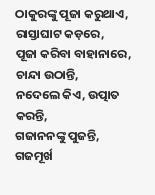ଠାକୁରଙ୍କୁ ପୂଜା କରୁଥାଏ,
ରାସ୍ତାଘାଟ କଡ଼ରେ,
ପୂଜା କରିବା ବାହାନାରେ,
ଚାନ୍ଦା ଉଠାନ୍ତି,
ନଦେଲେ କିଏ, ଉତ୍ପାତ କରନ୍ତି,
ଗଜାନନଙ୍କୁ ପୁଜନ୍ତି,
ଗଜମୂର୍ଖ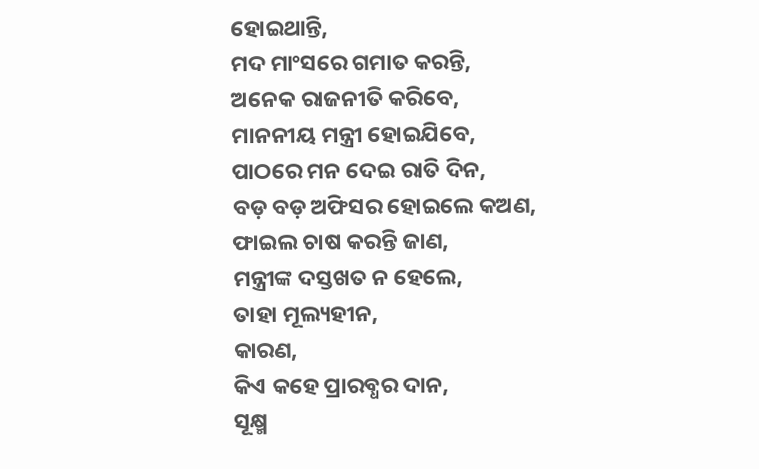ହୋଇଥାନ୍ତି,
ମଦ ମାଂସରେ ଗମାତ କରନ୍ତି,
ଅନେକ ରାଜନୀତି କରିବେ,
ମାନନୀୟ ମନ୍ତ୍ରୀ ହୋଇଯିବେ,
ପାଠରେ ମନ ଦେଇ ରାତି ଦିନ,
ବଡ଼ ବଡ଼ ଅଫିସର ହୋଇଲେ କଅଣ,
ଫାଇଲ ଚାଷ କରନ୍ତି ଜାଣ,
ମନ୍ତ୍ରୀଙ୍କ ଦସ୍ତଖତ ନ ହେଲେ,
ତାହା ମୂଲ୍ୟହୀନ,
କାରଣ,
କିଏ କହେ ପ୍ରାରବ୍ଧର ଦାନ,
ସୂକ୍ଷ୍ମ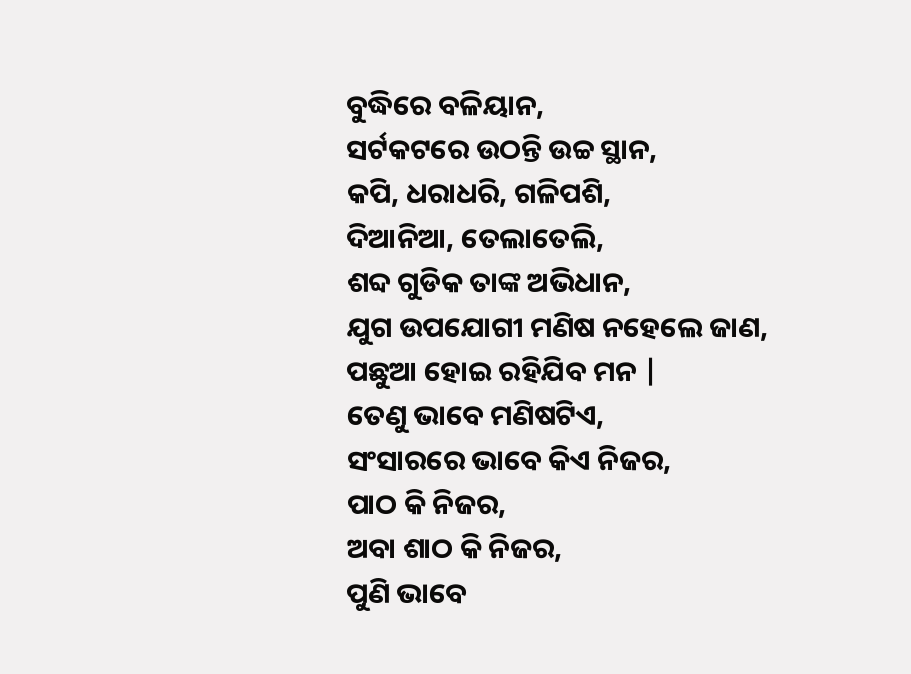ବୁଦ୍ଧିରେ ବଳିୟାନ,
ସର୍ଟକଟରେ ଉଠନ୍ତି ଉଚ୍ଚ ସ୍ଥାନ,
କପି, ଧରାଧରି, ଗଳିପଶି,
ଦିଆନିଆ, ତେଲାତେଲି,
ଶବ୍ଦ ଗୁଡିକ ତାଙ୍କ ଅଭିଧାନ,
ଯୁଗ ଉପଯୋଗୀ ମଣିଷ ନହେଲେ ଜାଣ,
ପଛୁଆ ହୋଇ ରହିଯିବ ମନ |
ତେଣୁ ଭାବେ ମଣିଷଟିଏ,
ସଂସାରରେ ଭାବେ କିଏ ନିଜର,
ପାଠ କି ନିଜର,
ଅବା ଶାଠ କି ନିଜର,
ପୁଣି ଭାବେ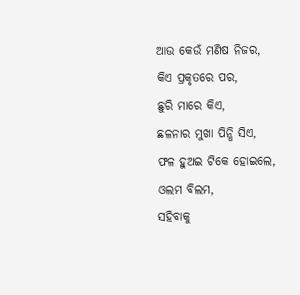ଆଉ କେଉଁ ମଣିଷ ନିଜର,
କିଏ ପ୍ରକୃତରେ ପର,
ଛୁରି ମାରେ କିଏ,
ଛଳନାର ମୁଖା ପିନ୍ଧି ସିଏ,
ଫଳ ହୁଅଇ ଟିକେ ହୋଇଲେ,
ଓଲମ ବିଲମ,
ସହିବାକୁ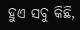ହୁଏ ସବୁ କିଛି,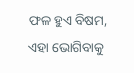ଫଳ ହୁଏ ବିଷମ,
ଏହା ଭୋଗିବାକୁ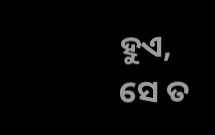ହୁଏ,
ସେ ତ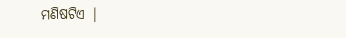ମଣିଷଟିଏ |